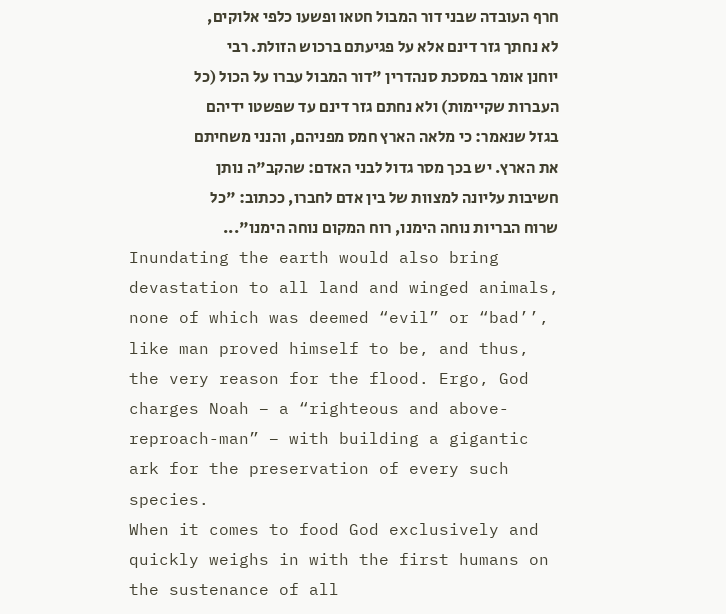חרף העובדה שבני דור המבול חטאו ופשעו כלפי אלוקים, לא נחתך גזר דינם אלא על פגיעתם ברכוש הזולת. רבי יוחנן אומר במסכת סנהדרין "דור המבול עברו על הכול (כל העברות שקיימות) ולא נחתם גזר דינם עד שפשטו ידיהם בגזל שנאמר: כי מלאה הארץ חמס מפניהם, והנני משחיתם את הארץ. יש בכך מסר גדול לבני האדם: שהקב"ה נותן חשיבות עליונה למצוות של בין אדם לחברו, ככתוב: "כל שרוח הבריות נוחה הימנו, רוח המקום נוחה הימנו"...
Inundating the earth would also bring devastation to all land and winged animals, none of which was deemed “evil” or “bad’’, like man proved himself to be, and thus, the very reason for the flood. Ergo, God charges Noah – a “righteous and above-reproach-man” – with building a gigantic ark for the preservation of every such species.
When it comes to food God exclusively and quickly weighs in with the first humans on the sustenance of all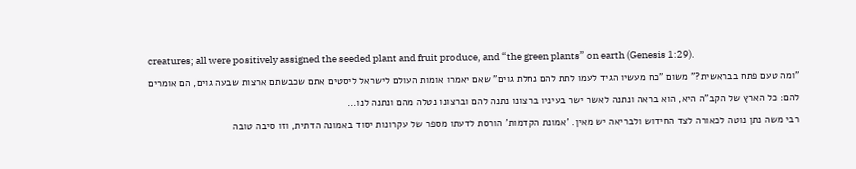creatures; all were positively assigned the seeded plant and fruit produce, and “the green plants” on earth (Genesis 1:29).
"ומה טעם פתח בבראשית?" משום "כח מעשיו הגיד לעמו לתת להם נחלת גוים" שאם יאמרו אומות העולם לישראל ליסטים אתם שכבשתם ארצות שבעה גוים, הם אומרים להם: כל הארץ של הקב"ה היא, הוא בראה ונתנה לאשר ישר בעיניו ברצונו נתנה להם וברצונו נטלה מהם ונתנה לנו...
רבי משה נתן נוטה לכאורה לצד החידוש ולבריאה יש מאין. 'אמונת הקדמות' הורסת לדעתו מספר של עקרונות יסוד באמונה הדתית, וזו סיבה טובה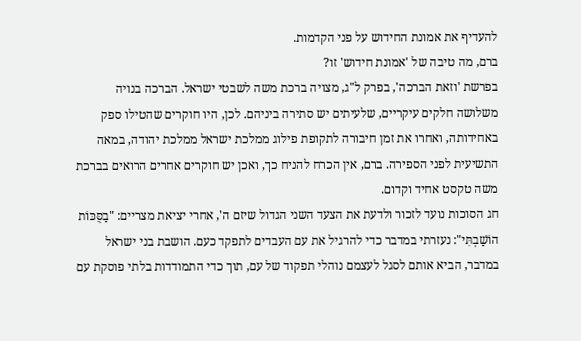להעדיף את אמונת החידוש על פני הקדמות.
ברם, מה טיבה של 'אמונת חידוש' זו?
בפרשת 'וזאת הברכה', בפרק ל"ג, מצויה ברכת משה לשבטי ישראל. הברכה בנויה משלושה חלקים עיקריים, שלעיתים יש סתירה ביניהם. לכן, היו חוקרים שהטילו ספק באחידותה, ואחרו את זמן חיבורה לתקופת פילוג ממלכת ישראל ממלכת יהודה, במאה התשיעית לפני הספירה. ברם, אין הכרח להניח כך, ואכן יש חוקרים אחרים הרואים בברכת משה טקסט אחיד וקדום.
חג הסוכות נועד לזכור ולדעת את הצעד השני הגדול שיזם ה', אחרי יציאת מצריים: "בַסֻּכּוֹת הוֹשַׁבְתִּי": נעזרתי במדבר כדי להרגיל את עם העבדים לתפקד כעם. הושבת בני ישראל במדבר, הביא אותם לסגל לעצמם נוהלי תפקוד של עם, תוך כדי התמודדות בלתי פוסקת עם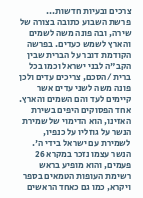צרכים ובעיות חדשות...
פרשת השבוע כתובה בצורה של שירה, ובה פונה משה לשמים והארץ לשמש כעדים. בפרשה הקודמת דובר על הברית שבין הקב"ה לבני ישראל וכמו בכל ברית /הסכם, צריכים עדים ולכן פונה משה לשני עדים אשר קיימים לעד והם השמים והארץ.
אחד הפסוקים היפים בשירת האזינו, הוא הדימוי של שמירת הנשר על גוזליו על כנפיו, לשמירת עם ישראל בידי ה'. הנשר עצמו נזכר במקרא 26 פעמים, והוא מופיע בראש רשימת העופות הטמאים בספר ויקרא, כמו גם כאחד הראשים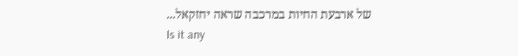של ארבעת החיות במרכבה שראה יחזקאל...
Is it any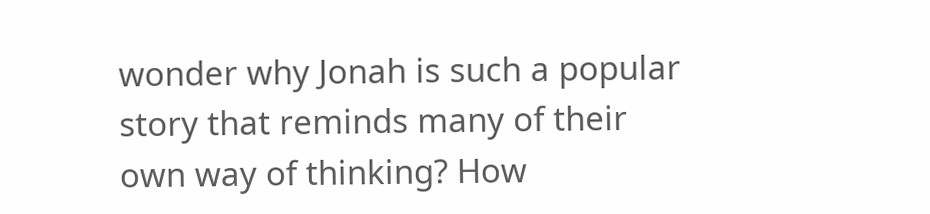wonder why Jonah is such a popular story that reminds many of their own way of thinking? How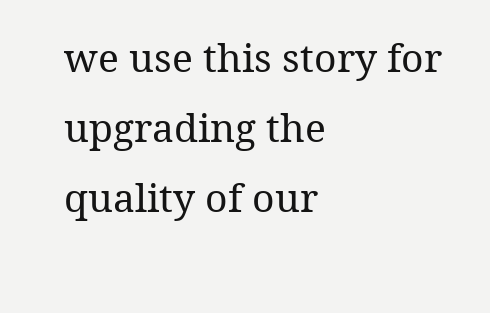we use this story for upgrading the quality of our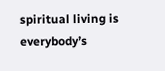spiritual living is everybody’s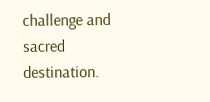challenge and sacred destination.